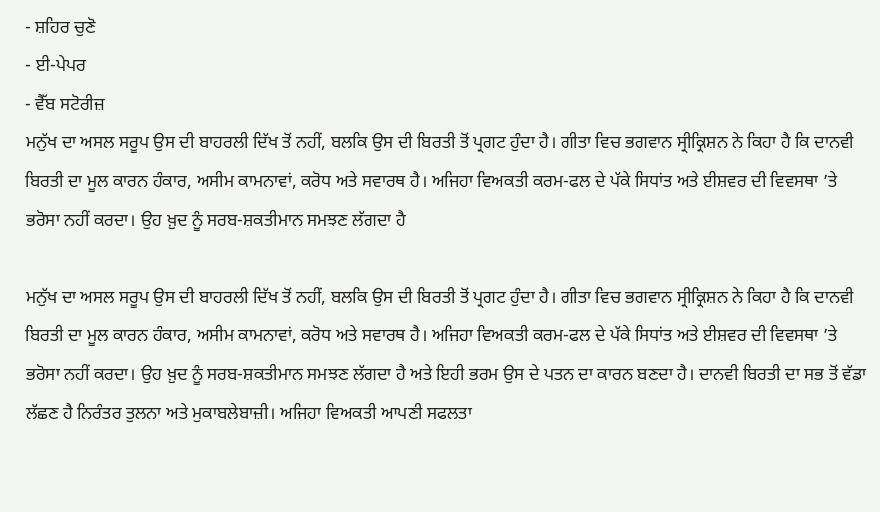- ਸ਼ਹਿਰ ਚੁਣੋ
- ਈ-ਪੇਪਰ
- ਵੈੱਬ ਸਟੋਰੀਜ਼
ਮਨੁੱਖ ਦਾ ਅਸਲ ਸਰੂਪ ਉਸ ਦੀ ਬਾਹਰਲੀ ਦਿੱਖ ਤੋਂ ਨਹੀਂ, ਬਲਕਿ ਉਸ ਦੀ ਬਿਰਤੀ ਤੋਂ ਪ੍ਰਗਟ ਹੁੰਦਾ ਹੈ। ਗੀਤਾ ਵਿਚ ਭਗਵਾਨ ਸ੍ਰੀਕ੍ਰਿਸ਼ਨ ਨੇ ਕਿਹਾ ਹੈ ਕਿ ਦਾਨਵੀ ਬਿਰਤੀ ਦਾ ਮੂਲ ਕਾਰਨ ਹੰਕਾਰ, ਅਸੀਮ ਕਾਮਨਾਵਾਂ, ਕਰੋਧ ਅਤੇ ਸਵਾਰਥ ਹੈ। ਅਜਿਹਾ ਵਿਅਕਤੀ ਕਰਮ-ਫਲ ਦੇ ਪੱਕੇ ਸਿਧਾਂਤ ਅਤੇ ਈਸ਼ਵਰ ਦੀ ਵਿਵਸਥਾ ’ਤੇ ਭਰੋਸਾ ਨਹੀਂ ਕਰਦਾ। ਉਹ ਖ਼ੁਦ ਨੂੰ ਸਰਬ-ਸ਼ਕਤੀਮਾਨ ਸਮਝਣ ਲੱਗਦਾ ਹੈ

ਮਨੁੱਖ ਦਾ ਅਸਲ ਸਰੂਪ ਉਸ ਦੀ ਬਾਹਰਲੀ ਦਿੱਖ ਤੋਂ ਨਹੀਂ, ਬਲਕਿ ਉਸ ਦੀ ਬਿਰਤੀ ਤੋਂ ਪ੍ਰਗਟ ਹੁੰਦਾ ਹੈ। ਗੀਤਾ ਵਿਚ ਭਗਵਾਨ ਸ੍ਰੀਕ੍ਰਿਸ਼ਨ ਨੇ ਕਿਹਾ ਹੈ ਕਿ ਦਾਨਵੀ ਬਿਰਤੀ ਦਾ ਮੂਲ ਕਾਰਨ ਹੰਕਾਰ, ਅਸੀਮ ਕਾਮਨਾਵਾਂ, ਕਰੋਧ ਅਤੇ ਸਵਾਰਥ ਹੈ। ਅਜਿਹਾ ਵਿਅਕਤੀ ਕਰਮ-ਫਲ ਦੇ ਪੱਕੇ ਸਿਧਾਂਤ ਅਤੇ ਈਸ਼ਵਰ ਦੀ ਵਿਵਸਥਾ ’ਤੇ ਭਰੋਸਾ ਨਹੀਂ ਕਰਦਾ। ਉਹ ਖ਼ੁਦ ਨੂੰ ਸਰਬ-ਸ਼ਕਤੀਮਾਨ ਸਮਝਣ ਲੱਗਦਾ ਹੈ ਅਤੇ ਇਹੀ ਭਰਮ ਉਸ ਦੇ ਪਤਨ ਦਾ ਕਾਰਨ ਬਣਦਾ ਹੈ। ਦਾਨਵੀ ਬਿਰਤੀ ਦਾ ਸਭ ਤੋਂ ਵੱਡਾ ਲੱਛਣ ਹੈ ਨਿਰੰਤਰ ਤੁਲਨਾ ਅਤੇ ਮੁਕਾਬਲੇਬਾਜ਼ੀ। ਅਜਿਹਾ ਵਿਅਕਤੀ ਆਪਣੀ ਸਫਲਤਾ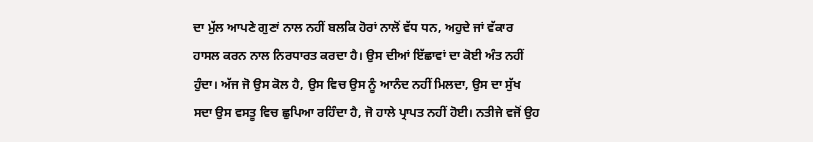ਦਾ ਮੁੱਲ ਆਪਣੇ ਗੁਣਾਂ ਨਾਲ ਨਹੀਂ ਬਲਕਿ ਹੋਰਾਂ ਨਾਲੋਂ ਵੱਧ ਧਨ, ਅਹੁਦੇ ਜਾਂ ਵੱਕਾਰ ਹਾਸਲ ਕਰਨ ਨਾਲ ਨਿਰਧਾਰਤ ਕਰਦਾ ਹੈ। ਉਸ ਦੀਆਂ ਇੱਛਾਵਾਂ ਦਾ ਕੋਈ ਅੰਤ ਨਹੀਂ ਹੁੰਦਾ। ਅੱਜ ਜੋ ਉਸ ਕੋਲ ਹੈ, ਉਸ ਵਿਚ ਉਸ ਨੂੰ ਆਨੰਦ ਨਹੀਂ ਮਿਲਦਾ, ਉਸ ਦਾ ਸੁੱਖ ਸਦਾ ਉਸ ਵਸਤੂ ਵਿਚ ਛੁਪਿਆ ਰਹਿੰਦਾ ਹੈ, ਜੋ ਹਾਲੇ ਪ੍ਰਾਪਤ ਨਹੀਂ ਹੋਈ। ਨਤੀਜੇ ਵਜੋਂ ਉਹ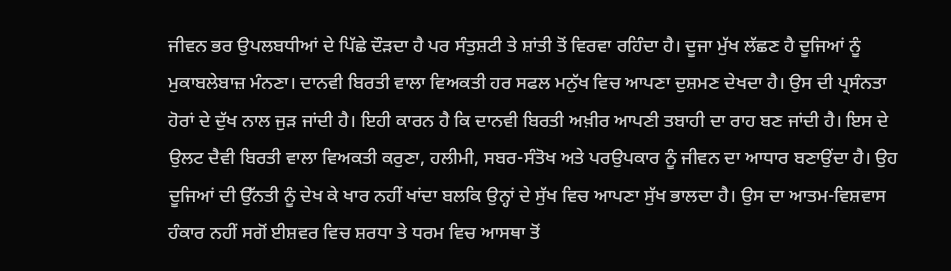ਜੀਵਨ ਭਰ ਉਪਲਬਧੀਆਂ ਦੇ ਪਿੱਛੇ ਦੌੜਦਾ ਹੈ ਪਰ ਸੰਤੁਸ਼ਟੀ ਤੇ ਸ਼ਾਂਤੀ ਤੋਂ ਵਿਰਵਾ ਰਹਿੰਦਾ ਹੈ। ਦੂਜਾ ਮੁੱਖ ਲੱਛਣ ਹੈ ਦੂਜਿਆਂ ਨੂੰ ਮੁਕਾਬਲੇਬਾਜ਼ ਮੰਨਣਾ। ਦਾਨਵੀ ਬਿਰਤੀ ਵਾਲਾ ਵਿਅਕਤੀ ਹਰ ਸਫਲ ਮਨੁੱਖ ਵਿਚ ਆਪਣਾ ਦੁਸ਼ਮਣ ਦੇਖਦਾ ਹੈ। ਉਸ ਦੀ ਪ੍ਰਸੰਨਤਾ ਹੋਰਾਂ ਦੇ ਦੁੱਖ ਨਾਲ ਜੁੜ ਜਾਂਦੀ ਹੈ। ਇਹੀ ਕਾਰਨ ਹੈ ਕਿ ਦਾਨਵੀ ਬਿਰਤੀ ਅਖ਼ੀਰ ਆਪਣੀ ਤਬਾਹੀ ਦਾ ਰਾਹ ਬਣ ਜਾਂਦੀ ਹੈ। ਇਸ ਦੇ ਉਲਟ ਦੈਵੀ ਬਿਰਤੀ ਵਾਲਾ ਵਿਅਕਤੀ ਕਰੁਣਾ, ਹਲੀਮੀ, ਸਬਰ-ਸੰਤੋਖ ਅਤੇ ਪਰਉਪਕਾਰ ਨੂੰ ਜੀਵਨ ਦਾ ਆਧਾਰ ਬਣਾਉਂਦਾ ਹੈ। ਉਹ ਦੂਜਿਆਂ ਦੀ ਉੱਨਤੀ ਨੂੰ ਦੇਖ ਕੇ ਖਾਰ ਨਹੀਂ ਖਾਂਦਾ ਬਲਕਿ ਉਨ੍ਹਾਂ ਦੇ ਸੁੱਖ ਵਿਚ ਆਪਣਾ ਸੁੱਖ ਭਾਲਦਾ ਹੈ। ਉਸ ਦਾ ਆਤਮ-ਵਿਸ਼ਵਾਸ ਹੰਕਾਰ ਨਹੀਂ ਸਗੋਂ ਈਸ਼ਵਰ ਵਿਚ ਸ਼ਰਧਾ ਤੇ ਧਰਮ ਵਿਚ ਆਸਥਾ ਤੋਂ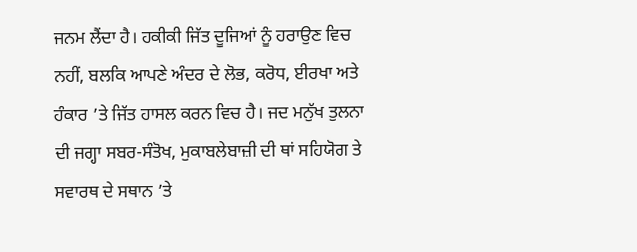ਜਨਮ ਲੈਂਦਾ ਹੈ। ਹਕੀਕੀ ਜਿੱਤ ਦੂਜਿਆਂ ਨੂੰ ਹਰਾਉਣ ਵਿਚ ਨਹੀਂ, ਬਲਕਿ ਆਪਣੇ ਅੰਦਰ ਦੇ ਲੋਭ, ਕਰੋਧ, ਈਰਖਾ ਅਤੇ ਹੰਕਾਰ ’ਤੇ ਜਿੱਤ ਹਾਸਲ ਕਰਨ ਵਿਚ ਹੈ। ਜਦ ਮਨੁੱਖ ਤੁਲਨਾ ਦੀ ਜਗ੍ਹਾ ਸਬਰ-ਸੰਤੋਖ, ਮੁਕਾਬਲੇਬਾਜ਼ੀ ਦੀ ਥਾਂ ਸਹਿਯੋਗ ਤੇ ਸਵਾਰਥ ਦੇ ਸਥਾਨ ’ਤੇ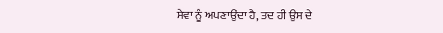ਸੇਵਾ ਨੂੰ ਅਪਣਾਉਂਦਾ ਹੈ, ਤਦ ਹੀ ਉਸ ਦੇ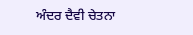ਅੰਦਰ ਦੈਵੀ ਚੇਤਨਾ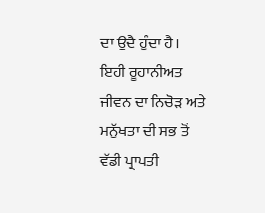ਦਾ ਉਦੈ ਹੁੰਦਾ ਹੈ। ਇਹੀ ਰੂਹਾਨੀਅਤ ਜੀਵਨ ਦਾ ਨਿਚੋੜ ਅਤੇ ਮਨੁੱਖਤਾ ਦੀ ਸਭ ਤੋਂ ਵੱਡੀ ਪ੍ਰਾਪਤੀ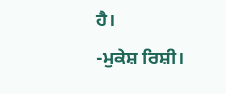ਹੈ।
-ਮੁਕੇਸ਼ ਰਿਸ਼ੀ।